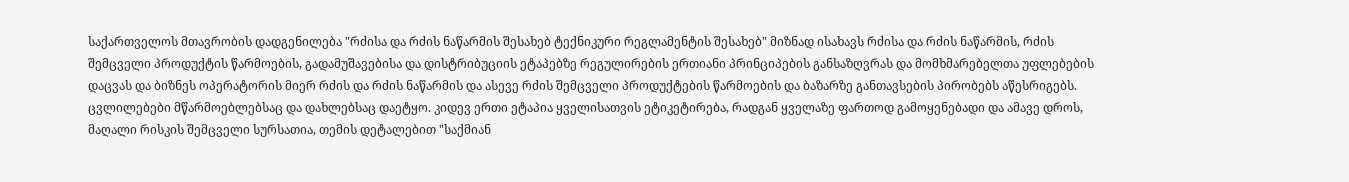საქართველოს მთავრობის დადგენილება "რძისა და რძის ნაწარმის შესახებ ტექნიკური რეგლამენტის შესახებ" მიზნად ისახავს რძისა და რძის ნაწარმის, რძის შემცველი პროდუქტის წარმოების, გადამუშავებისა და დისტრიბუციის ეტაპებზე რეგულირების ერთიანი პრინციპების განსაზღვრას და მომხმარებელთა უფლებების დაცვას და ბიზნეს ოპერატორის მიერ რძის და რძის ნაწარმის და ასევე რძის შემცველი პროდუქტების წარმოების და ბაზარზე განთავსების პირობებს აწესრიგებს. ცვლილებები მწარმოებლებსაც და დახლებსაც დაეტყო. კიდევ ერთი ეტაპია ყველისათვის ეტიკეტირება, რადგან ყველაზე ფართოდ გამოყენებადი და ამავე დროს, მაღალი რისკის შემცველი სურსათია, თემის დეტალებით "საქმიან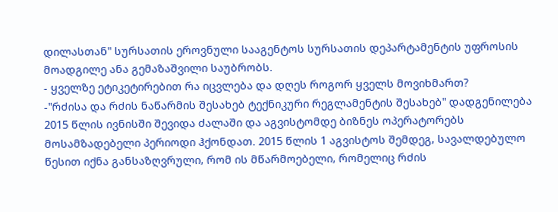დილასთან" სურსათის ეროვნული სააგენტოს სურსათის დეპარტამენტის უფროსის მოადგილე ანა გემაზაშვილი საუბრობს.
- ყველზე ეტიკეტირებით რა იცვლება და დღეს როგორ ყველს მოვიხმართ?
-"რძისა და რძის ნაწარმის შესახებ ტექნიკური რეგლამენტის შესახებ" დადგენილება 2015 წლის ივნისში შევიდა ძალაში და აგვისტომდე ბიზნეს ოპერატორებს მოსამზადებელი პერიოდი ჰქონდათ. 2015 წლის 1 აგვისტოს შემდეგ, სავალდებულო წესით იქნა განსაზღვრული, რომ ის მწარმოებელი, რომელიც რძის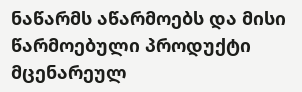ნაწარმს აწარმოებს და მისი წარმოებული პროდუქტი მცენარეულ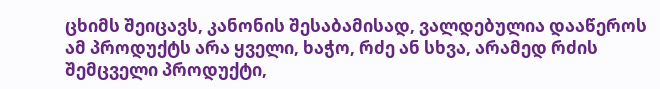ცხიმს შეიცავს, კანონის შესაბამისად, ვალდებულია დააწეროს ამ პროდუქტს არა ყველი, ხაჭო, რძე ან სხვა, არამედ რძის შემცველი პროდუქტი,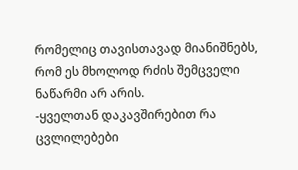რომელიც თავისთავად მიანიშნებს, რომ ეს მხოლოდ რძის შემცველი ნაწარმი არ არის.
-ყველთან დაკავშირებით რა ცვლილებები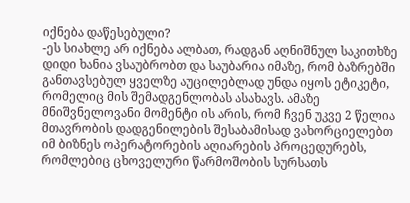იქნება დაწესებული?
-ეს სიახლე არ იქნება ალბათ, რადგან აღნიშნულ საკითხზე დიდი ხანია ვსაუბრობთ და საუბარია იმაზე, რომ ბაზრებში განთავსებულ ყველზე აუცილებლად უნდა იყოს ეტიკეტი, რომელიც მის შემადგენლობას ასახავს. ამაზე მნიშვნელოვანი მომენტი ის არის, რომ ჩვენ უკვე 2 წელია მთავრობის დადგენილების შესაბამისად ვახორციელებთ იმ ბიზნეს ოპერატორების აღიარების პროცედურებს, რომლებიც ცხოველური წარმოშობის სურსათს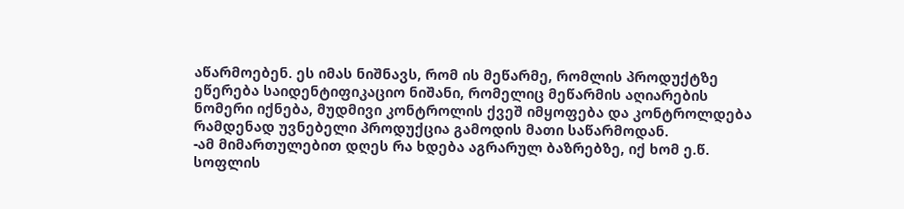აწარმოებენ. ეს იმას ნიშნავს, რომ ის მეწარმე, რომლის პროდუქტზე ეწერება საიდენტიფიკაციო ნიშანი, რომელიც მეწარმის აღიარების ნომერი იქნება, მუდმივი კონტროლის ქვეშ იმყოფება და კონტროლდება რამდენად უვნებელი პროდუქცია გამოდის მათი საწარმოდან.
-ამ მიმართულებით დღეს რა ხდება აგრარულ ბაზრებზე, იქ ხომ ე.წ. სოფლის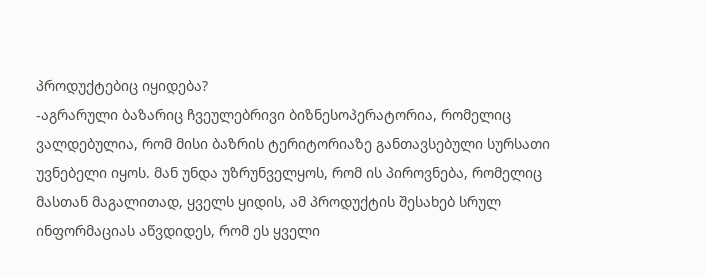პროდუქტებიც იყიდება?
-აგრარული ბაზარიც ჩვეულებრივი ბიზნესოპერატორია, რომელიც ვალდებულია, რომ მისი ბაზრის ტერიტორიაზე განთავსებული სურსათი უვნებელი იყოს. მან უნდა უზრუნველყოს, რომ ის პიროვნება, რომელიც მასთან მაგალითად, ყველს ყიდის, ამ პროდუქტის შესახებ სრულ ინფორმაციას აწვდიდეს, რომ ეს ყველი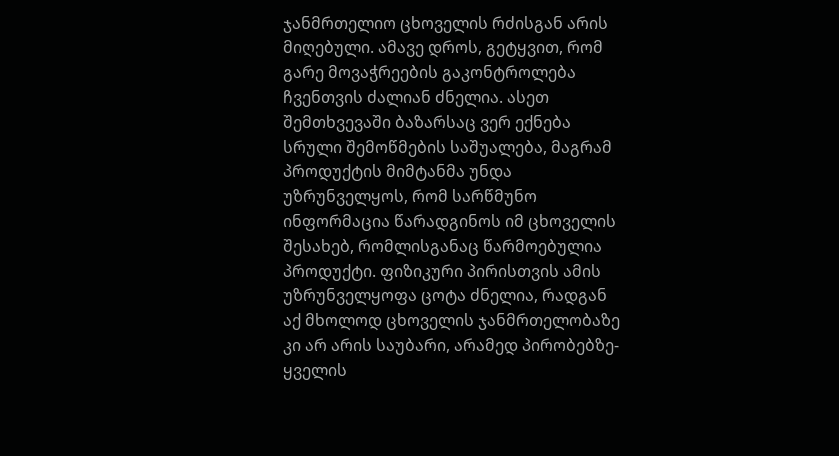ჯანმრთელიო ცხოველის რძისგან არის მიღებული. ამავე დროს, გეტყვით, რომ გარე მოვაჭრეების გაკონტროლება ჩვენთვის ძალიან ძნელია. ასეთ შემთხვევაში ბაზარსაც ვერ ექნება სრული შემოწმების საშუალება, მაგრამ პროდუქტის მიმტანმა უნდა უზრუნველყოს, რომ სარწმუნო ინფორმაცია წარადგინოს იმ ცხოველის შესახებ, რომლისგანაც წარმოებულია პროდუქტი. ფიზიკური პირისთვის ამის უზრუნველყოფა ცოტა ძნელია, რადგან აქ მხოლოდ ცხოველის ჯანმრთელობაზე კი არ არის საუბარი, არამედ პირობებზე- ყველის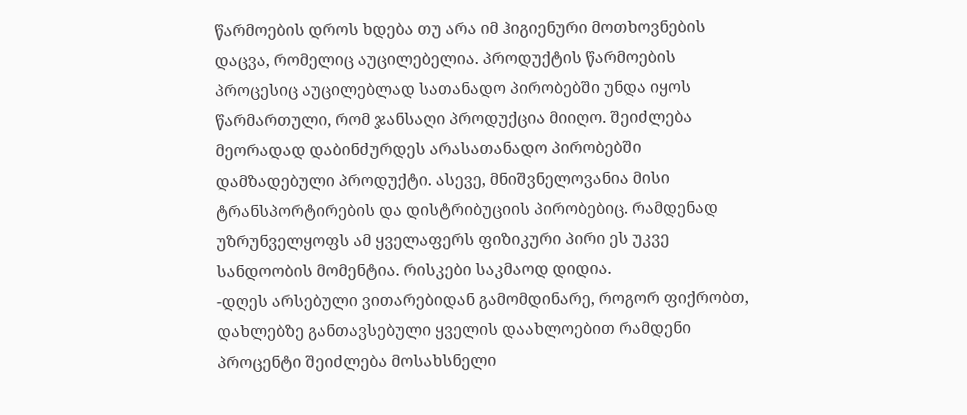წარმოების დროს ხდება თუ არა იმ ჰიგიენური მოთხოვნების დაცვა, რომელიც აუცილებელია. პროდუქტის წარმოების პროცესიც აუცილებლად სათანადო პირობებში უნდა იყოს წარმართული, რომ ჯანსაღი პროდუქცია მიიღო. შეიძლება მეორადად დაბინძურდეს არასათანადო პირობებში დამზადებული პროდუქტი. ასევე, მნიშვნელოვანია მისი ტრანსპორტირების და დისტრიბუციის პირობებიც. რამდენად უზრუნველყოფს ამ ყველაფერს ფიზიკური პირი ეს უკვე სანდოობის მომენტია. რისკები საკმაოდ დიდია.
-დღეს არსებული ვითარებიდან გამომდინარე, როგორ ფიქრობთ, დახლებზე განთავსებული ყველის დაახლოებით რამდენი პროცენტი შეიძლება მოსახსნელი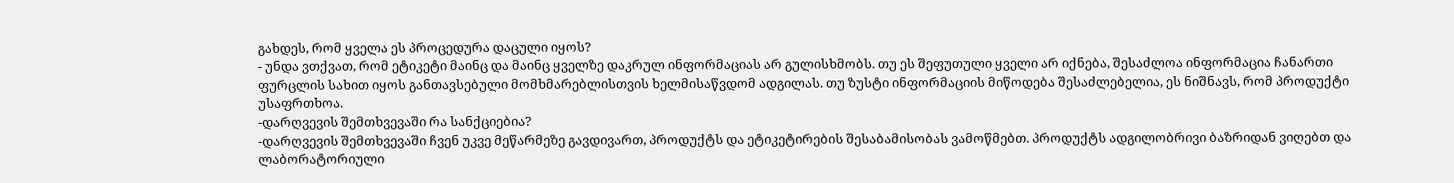გახდეს, რომ ყველა ეს პროცედურა დაცული იყოს?
- უნდა ვთქვათ, რომ ეტიკეტი მაინც და მაინც ყველზე დაკრულ ინფორმაციას არ გულისხმობს. თუ ეს შეფუთული ყველი არ იქნება, შესაძლოა ინფორმაცია ჩანართი ფურცლის სახით იყოს განთავსებული მომხმარებლისთვის ხელმისაწვდომ ადგილას. თუ ზუსტი ინფორმაციის მიწოდება შესაძლებელია, ეს ნიშნავს, რომ პროდუქტი უსაფრთხოა.
-დარღვევის შემთხვევაში რა სანქციებია?
-დარღვევის შემთხვევაში ჩვენ უკვე მეწარმეზე გავდივართ, პროდუქტს და ეტიკეტირების შესაბამისობას ვამოწმებთ. პროდუქტს ადგილობრივი ბაზრიდან ვიღებთ და ლაბორატორიული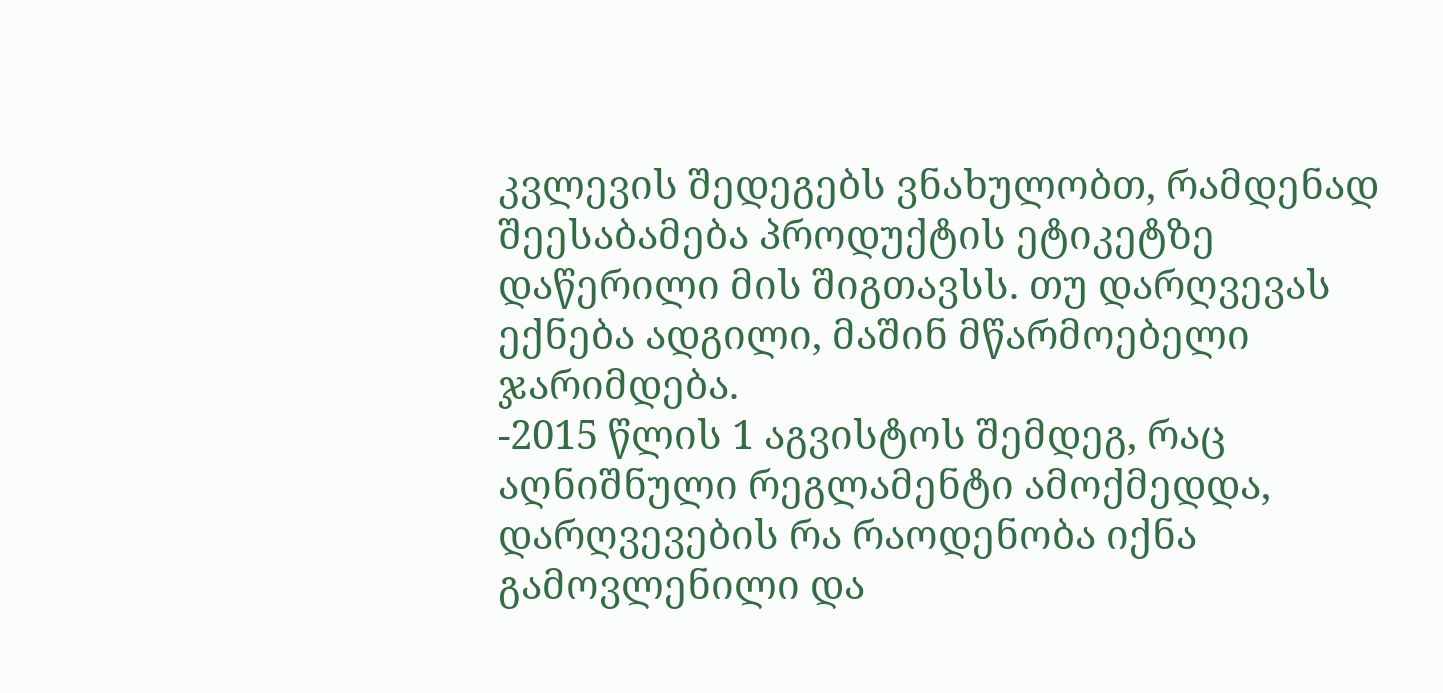კვლევის შედეგებს ვნახულობთ, რამდენად შეესაბამება პროდუქტის ეტიკეტზე დაწერილი მის შიგთავსს. თუ დარღვევას ექნება ადგილი, მაშინ მწარმოებელი ჯარიმდება.
-2015 წლის 1 აგვისტოს შემდეგ, რაც აღნიშნული რეგლამენტი ამოქმედდა, დარღვევების რა რაოდენობა იქნა გამოვლენილი და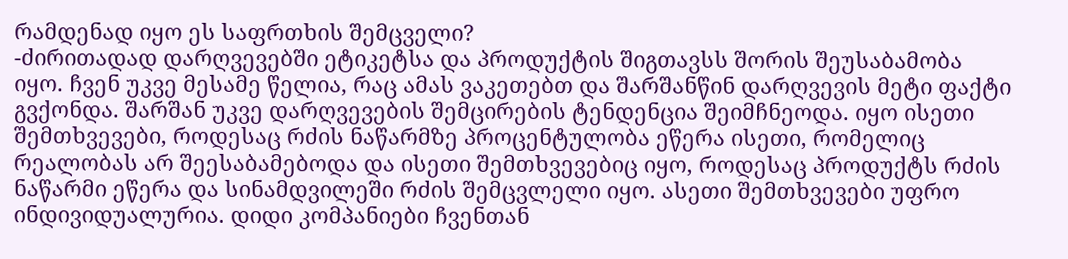რამდენად იყო ეს საფრთხის შემცველი?
-ძირითადად დარღვევებში ეტიკეტსა და პროდუქტის შიგთავსს შორის შეუსაბამობა იყო. ჩვენ უკვე მესამე წელია, რაც ამას ვაკეთებთ და შარშანწინ დარღვევის მეტი ფაქტი გვქონდა. შარშან უკვე დარღვევების შემცირების ტენდენცია შეიმჩნეოდა. იყო ისეთი შემთხვევები, როდესაც რძის ნაწარმზე პროცენტულობა ეწერა ისეთი, რომელიც რეალობას არ შეესაბამებოდა და ისეთი შემთხვევებიც იყო, როდესაც პროდუქტს რძის ნაწარმი ეწერა და სინამდვილეში რძის შემცვლელი იყო. ასეთი შემთხვევები უფრო ინდივიდუალურია. დიდი კომპანიები ჩვენთან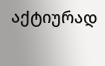აქტიურად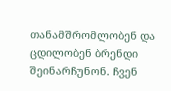თანამშრომლობენ და ცდილობენ ბრენდი შეინარჩუნონ. ჩვენ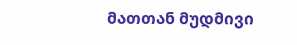მათთან მუდმივი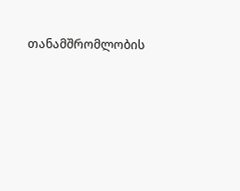თანამშრომლობის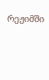რეჟიმში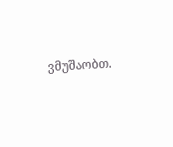ვმუშაობთ.